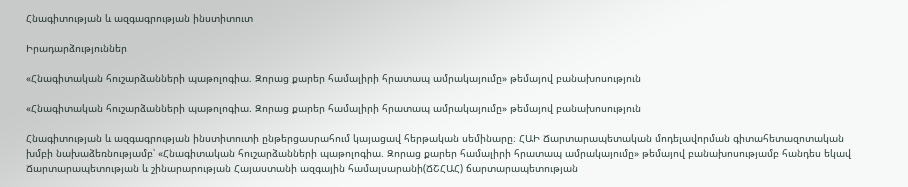Հնագիտության և ազգագրության ինստիտուտ

Իրադարձություններ

«Հնագիտական հուշարձանների պաթոլոգիա. Զորաց քարեր համալիրի հրատապ ամրակայումը» թեմայով բանախոսություն

«Հնագիտական հուշարձանների պաթոլոգիա. Զորաց քարեր համալիրի հրատապ ամրակայումը» թեմայով բանախոսություն

Հնագիտության և ազգագրության ինստիտուտի ընթերցասրահում կայացավ հերթական սեմինարը։ ՀԱԻ Ճարտարապետական մոդելավորման գիտահետազոտական խմբի նախաձեռնությամբ՝ «Հնագիտական հուշարձանների պաթոլոգիա. Զորաց քարեր համալիրի հրատապ ամրակայումը» թեմայով բանախոսությամբ հանդես եկավ Ճարտարապետության և շինարարության Հայաստանի ազգային համալսարանի(ՃՇՀԱՀ) ճարտարապետության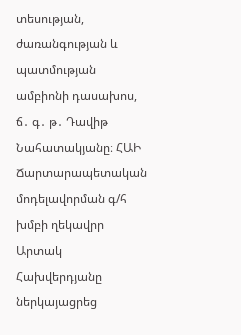տեսության, ժառանգության և պատմության ամբիոնի դասախոս, ճ․ գ․ թ․ Դավիթ Նահատակյանը։ ՀԱԻ Ճարտարապետական մոդելավորման գ/հ խմբի ղեկավրր Արտակ Հախվերդյանը ներկայացրեց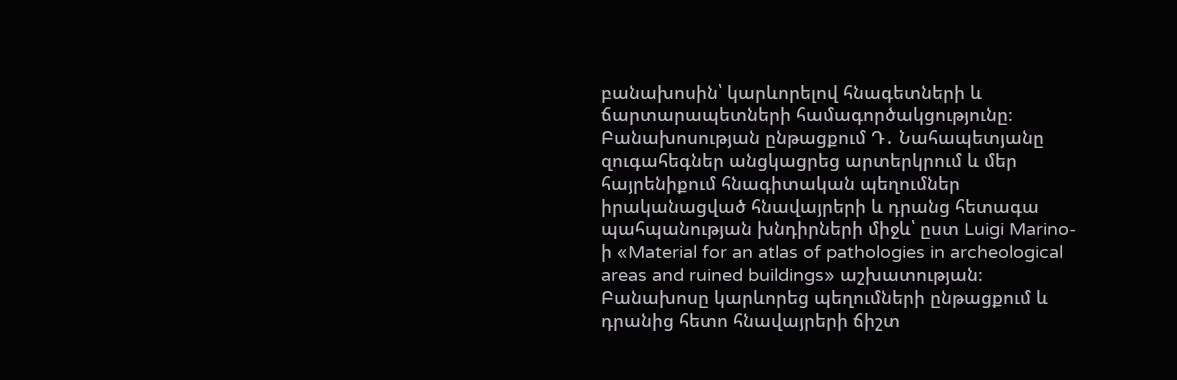բանախոսին՝ կարևորելով հնագետների և ճարտարապետների համագործակցությունը։ Բանախոսության ընթացքում Դ․ Նահապետյանը զուգահեգներ անցկացրեց արտերկրում և մեր հայրենիքում հնագիտական պեղումներ իրականացված հնավայրերի և դրանց հետագա պահպանության խնդիրների միջև՝ ըստ Luigi Marino-ի «Material for an atlas of pathologies in archeological areas and ruined buildings» աշխատության։ Բանախոսը կարևորեց պեղումների ընթացքում և դրանից հետո հնավայրերի ճիշտ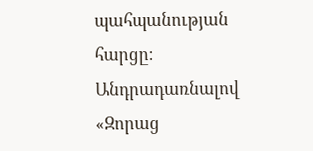պահպանության հարցը։ Անդրադառնալով «Զորաց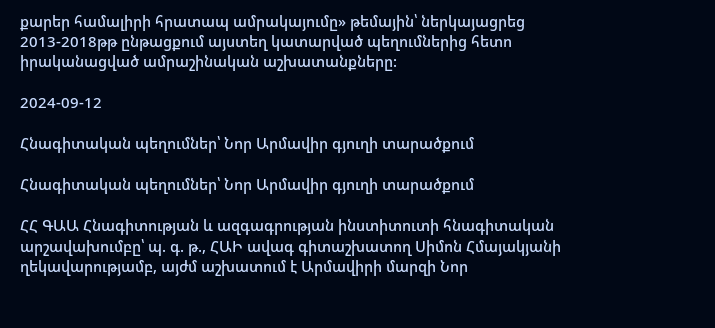քարեր համալիրի հրատապ ամրակայումը» թեմային՝ ներկայացրեց 2013-2018թթ ընթացքում այստեղ կատարված պեղումներից հետո իրականացված ամրաշինական աշխատանքները:

2024-09-12

Հնագիտական պեղումներ՝ Նոր Արմավիր գյուղի տարածքում

Հնագիտական պեղումներ՝ Նոր Արմավիր գյուղի տարածքում

ՀՀ ԳԱԱ Հնագիտության և ազգագրության ինստիտուտի հնագիտական արշավախումբը՝ պ. գ. թ., ՀԱԻ ավագ գիտաշխատող Սիմոն Հմայակյանի ղեկավարությամբ, այժմ աշխատում է Արմավիրի մարզի Նոր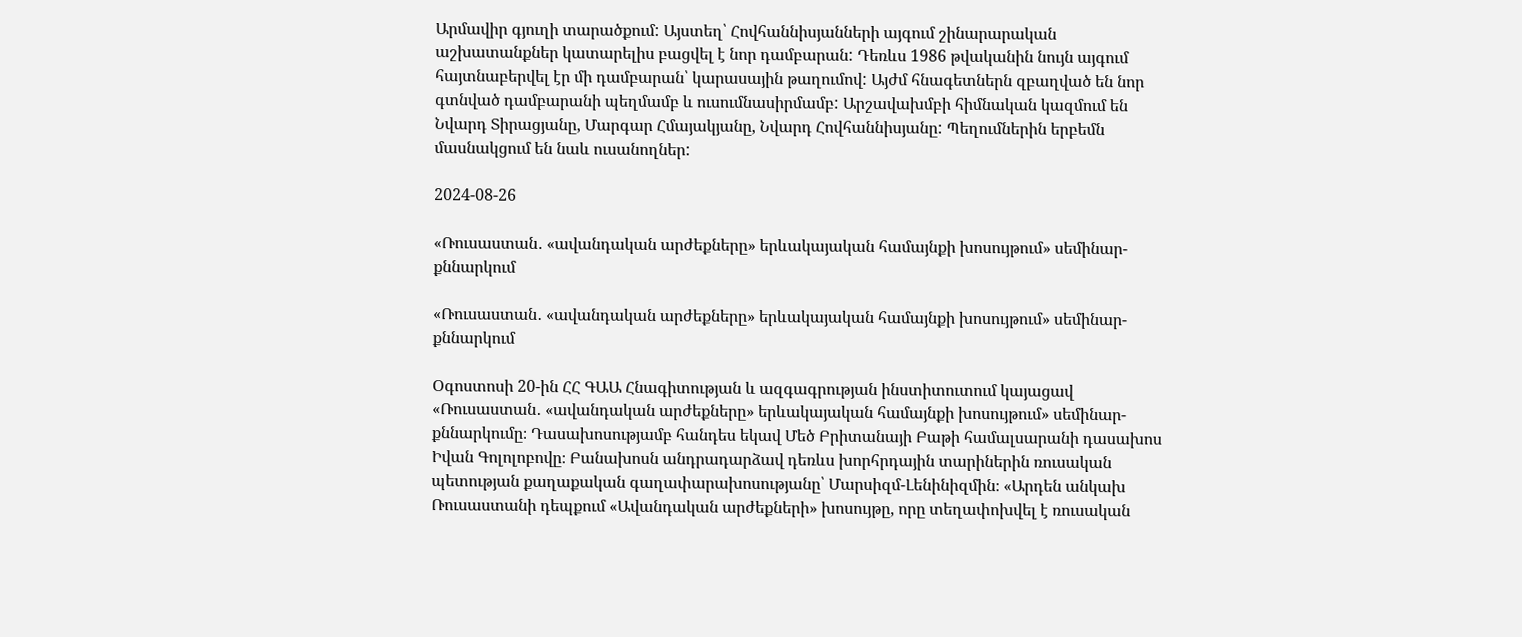Արմավիր գյուղի տարածքում: Այստեղ՝ Հովհաննիսյանների այգում շինարարական աշխատանքներ կատարելիս բացվել է նոր դամբարան: Դեռևս 1986 թվականին նույն այգում հայտնաբերվել էր մի դամբարան՝ կարասային թաղումով: Այժմ հնագետներն զբաղված են նոր գտնված դամբարանի պեղմամբ և ուսումնասիրմամբ: Արշավախմբի հիմնական կազմում են Նվարդ Տիրացյանը, Մարգար Հմայակյանը, Նվարդ Հովհաննիսյանը: Պեղումներին երբեմն մասնակցում են նաև ուսանողներ:

2024-08-26

«Ռուսաստան․ «ավանդական արժեքները» երևակայական համայնքի խոսույթում» սեմինար-քննարկում

«Ռուսաստան․ «ավանդական արժեքները» երևակայական համայնքի խոսույթում» սեմինար-քննարկում

Օգոստոսի 20-ին ՀՀ ԳԱԱ Հնագիտության և ազգագրության ինստիտուտում կայացավ «Ռուսաստան․ «ավանդական արժեքները» երևակայական համայնքի խոսույթում» սեմինար-քննարկումը։ Դասախոսությամբ հանդես եկավ Մեծ Բրիտանայի Բաթի համալսարանի դասախոս Իվան Գոլոլոբովը։ Բանախոսն անդրադարձավ դեռևս խորհրդային տարիներին ռուսական պետության քաղաքական գաղափարախոսությանը՝ Մարսիզմ-Լենինիզմին։ «Արդեն անկախ Ռուսաստանի դեպքում «Ավանդական արժեքների» խոսույթը, որը տեղափոխվել է ռուսական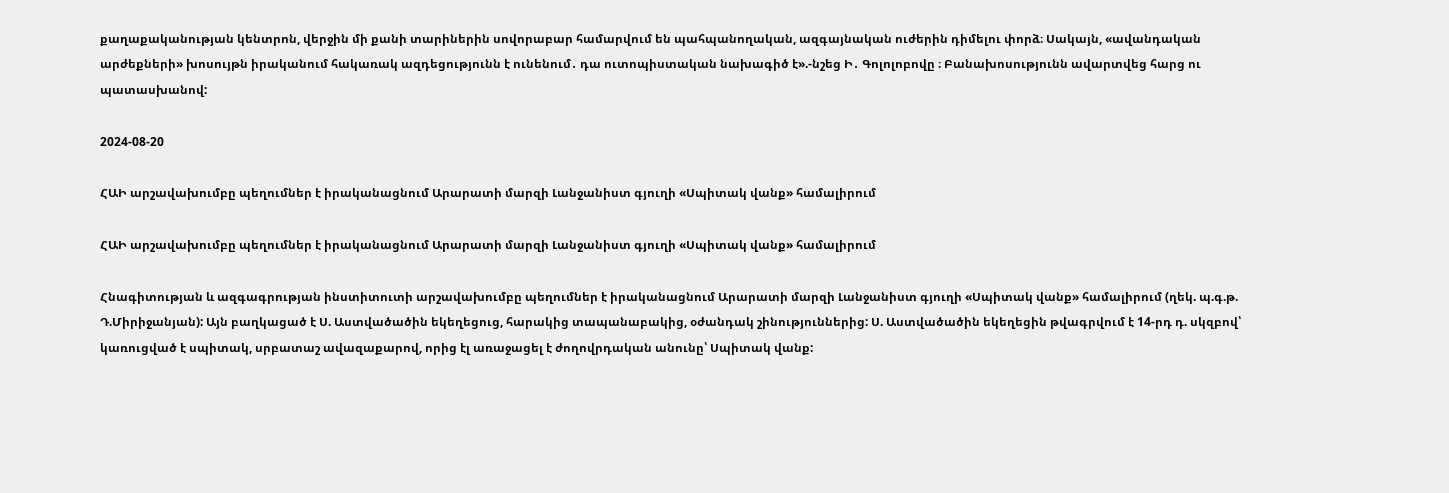քաղաքականության կենտրոն, վերջին մի քանի տարիներին սովորաբար համարվում են պահպանողական, ազգայնական ուժերին դիմելու փորձ։ Սակայն, «ավանդական արժեքների» խոսույթն իրականում հակառակ ազդեցությունն է ունենում․ դա ուտոպիստական նախագիծ է».-նշեց Ի․ Գոլոլոբովը ։ Բանախոսությունն ավարտվեց հարց ու պատասխանով:

2024-08-20

ՀԱԻ արշավախումբը պեղումներ է իրականացնում Արարատի մարզի Լանջանիստ գյուղի «Սպիտակ վանք» համալիրում

ՀԱԻ արշավախումբը պեղումներ է իրականացնում Արարատի մարզի Լանջանիստ գյուղի «Սպիտակ վանք» համալիրում

Հնագիտության և ազգագրության ինստիտուտի արշավախումբը պեղումներ է իրականացնում Արարատի մարզի Լանջանիստ գյուղի «Սպիտակ վանք» համալիրում (ղեկ. պ.գ.թ. Դ.Միրիջանյան): Այն բաղկացած է Ս. Աստվածածին եկեղեցուց, հարակից տապանաբակից, օժանդակ շինություններից: Ս. Աստվածածին եկեղեցին թվագրվում է 14-րդ դ. սկզբով՝ կառուցված է սպիտակ, սրբատաշ ավազաքարով, որից էլ առաջացել է ժողովրդական անունը՝ Սպիտակ վանք: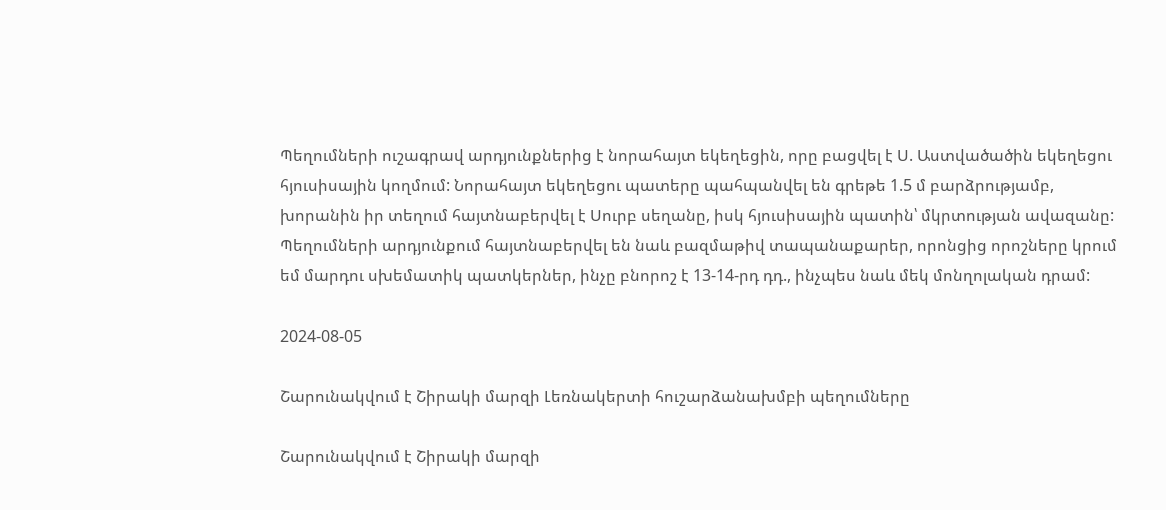Պեղումների ուշագրավ արդյունքներից է նորահայտ եկեղեցին, որը բացվել է Ս. Աստվածածին եկեղեցու հյուսիսային կողմում: Նորահայտ եկեղեցու պատերը պահպանվել են գրեթե 1.5 մ բարձրությամբ, խորանին իր տեղում հայտնաբերվել է Սուրբ սեղանը, իսկ հյուսիսային պատին՝ մկրտության ավազանը: Պեղումների արդյունքում հայտնաբերվել են նաև բազմաթիվ տապանաքարեր, որոնցից որոշները կրում եմ մարդու սխեմատիկ պատկերներ, ինչը բնորոշ է 13-14-րդ դդ., ինչպես նաև մեկ մոնղոլական դրամ:

2024-08-05

Շարունակվում է Շիրակի մարզի Լեռնակերտի հուշարձանախմբի պեղումները

Շարունակվում է Շիրակի մարզի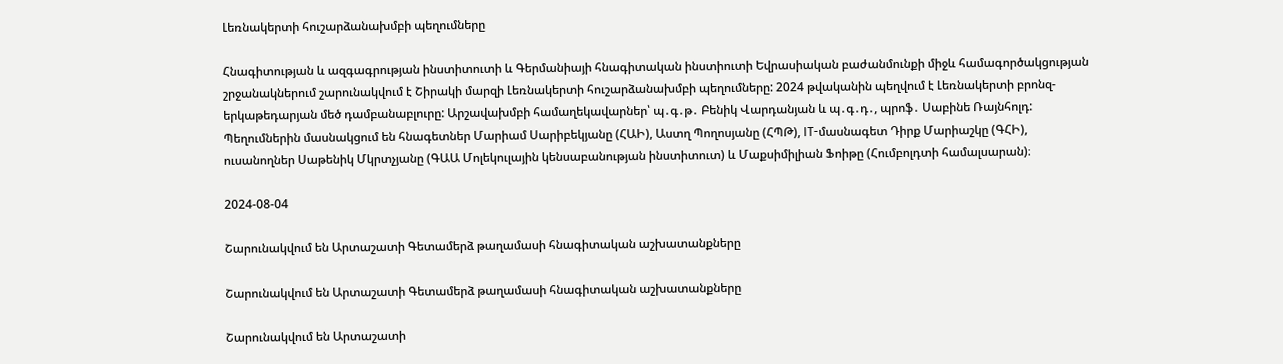Լեռնակերտի հուշարձանախմբի պեղումները

Հնագիտության և ազգագրության ինստիտուտի և Գերմանիայի հնագիտական ինստիուտի Եվրասիական բաժանմունքի միջև համագործակցության շրջանակներում շարունակվում է Շիրակի մարզի Լեռնակերտի հուշարձանախմբի պեղումները: 2024 թվականին պեղվում է Լեռնակերտի բրոնզ-երկաթեդարյան մեծ դամբանաբլուրը: Արշավախմբի համաղեկավարներ՝ պ․գ․թ․ Բենիկ Վարդանյան և պ․գ․դ․, պրոֆ․ Սաբինե Ռայնհոլդ: Պեղումներին մասնակցում են հնագետներ Մարիամ Սարիբեկյանը (ՀԱԻ), Աստղ Պողոսյանը (ՀՊԹ), IT-մասնագետ Դիրք Մարիաշկը (ԳՀԻ), ուսանողներ Սաթենիկ Մկրտչյանը (ԳԱԱ Մոլեկուլային կենսաբանության ինստիտուտ) և Մաքսիմիլիան Ֆոիթը (Հումբոլդտի համալսարան)։

2024-08-04

Շարունակվում են Արտաշատի Գետամերձ թաղամասի հնագիտական աշխատանքները

Շարունակվում են Արտաշատի Գետամերձ թաղամասի հնագիտական աշխատանքները

Շարունակվում են Արտաշատի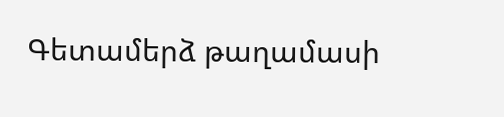Գետամերձ թաղամասի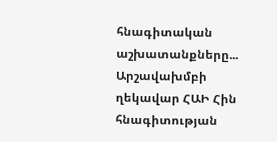հնագիտական աշխատանքները... Արշավախմբի ղեկավար ՀԱԻ Հին հնագիտության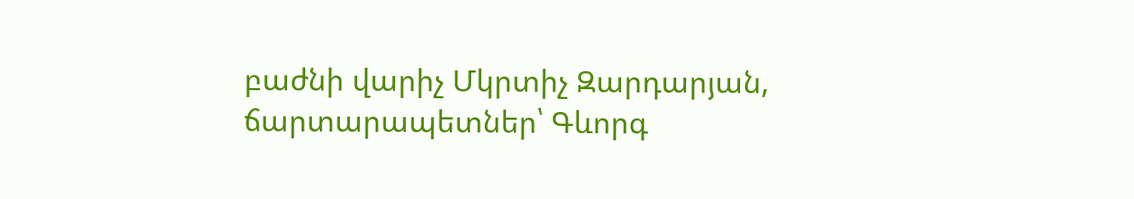բաժնի վարիչ Մկրտիչ Զարդարյան, ճարտարապետներ՝ Գևորգ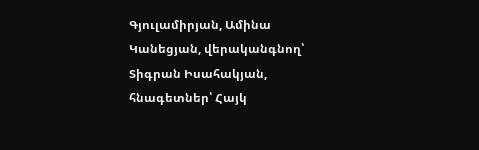Գյուլամիրյան, Ամինա Կանեցյան, վերականգնող՝ Տիգրան Իսահակյան, հնագետներ՝ Հայկ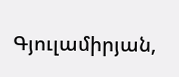Գյուլամիրյան,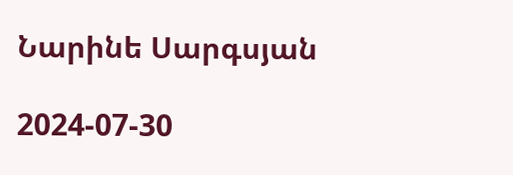Նարինե Սարգսյան

2024-07-30